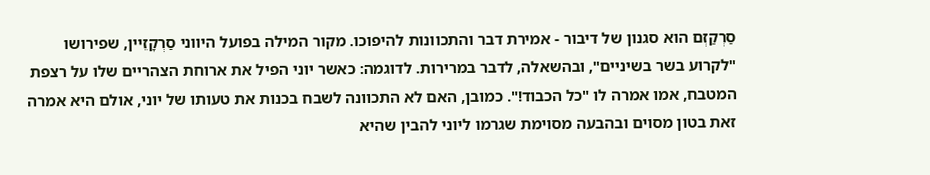סַרְקַזְם הוא סגנון של דיבור - אמירת דבר והתכוונות להיפוכו. מקור המילה בפועל היווני סַרְקָזֵיין, שפירושו "לקרוע בשר בשיניים", ובהשאלה, לדבר במרירות. לדוגמה: כאשר יוני הפיל את ארוחת הצהריים שלו על רצפת המטבח, אמו אמרה לו "כל הכבוד!". כמובן, האם לא התכוונה לשבח בכנות את טעותו של יוני, אולם היא אמרה זאת בטון מסוים ובהבעה מסוימת שגרמו ליוני להבין שהיא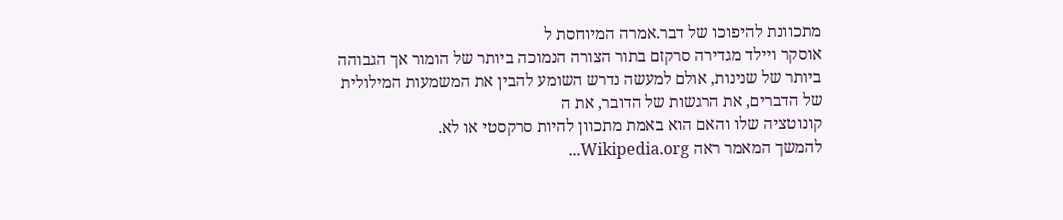מתכוונת להיפוכו של דבר.אמרה המיוחסת ל
אוסקר ויילד מגדירה סרקזם בתור הצורה הנמוכה ביותר של הומור אך הגבוהה ביותר של שנינות, אולם למעשה נדרש השומע להבין את המשמעות המילולית של הדברים, את הרגשות של הדובר, את ה
קונוטציה שלו והאם הוא באמת מתכוון להיות סרקסטי או לא.
להמשך המאמר ראה Wikipedia.org...